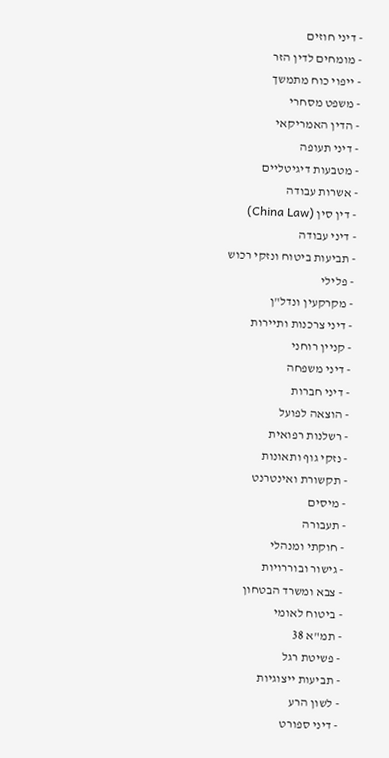- דיני חוזים
- מומחים לדין הזר
- ייפוי כוח מתמשך
- משפט מסחרי
- הדין האמריקאי
- דיני תעופה
- מטבעות דיגיטליים
- אשרות עבודה
- דין סין (China Law)
- דיני עבודה
- תביעות ביטוח ונזקי רכוש
- פלילי
- מקרקעין ונדל"ן
- דיני צרכנות ותיירות
- קניין רוחני
- דיני משפחה
- דיני חברות
- הוצאה לפועל
- רשלנות רפואית
- נזקי גוף ותאונות
- תקשורת ואינטרנט
- מיסים
- תעבורה
- חוקתי ומנהלי
- גישור ובוררויות
- צבא ומשרד הבטחון
- ביטוח לאומי
- תמ"א 38
- פשיטת רגל
- תביעות ייצוגיות
- לשון הרע
- דיני ספורט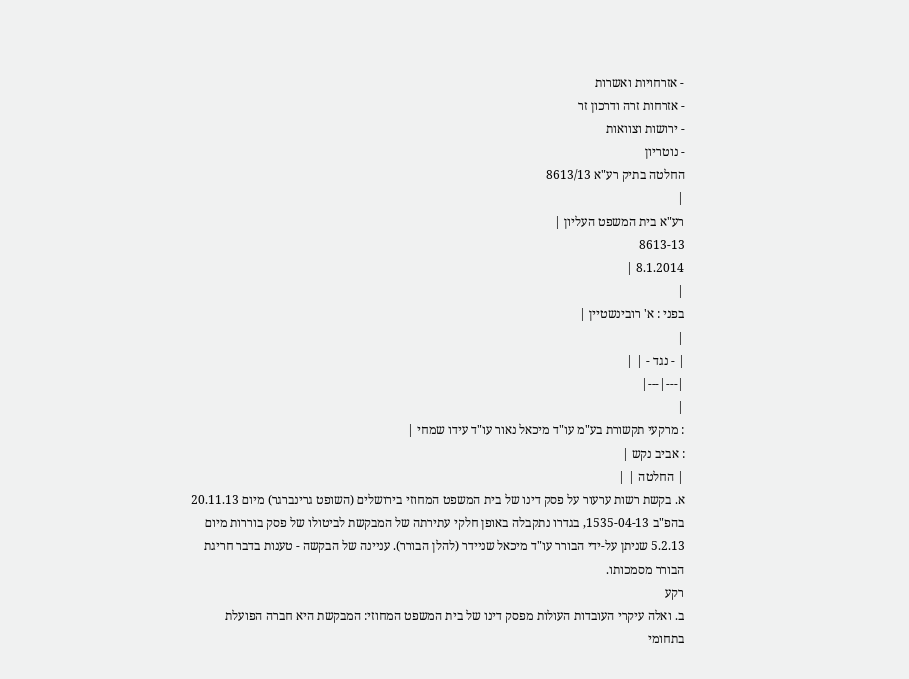- אזרחויות ואשרות
- אזרחות זרה ודרכון זר
- ירושות וצוואות
- נוטריון
החלטה בתיק רע"א 8613/13
|
רע"א בית המשפט העליון |
8613-13
8.1.2014 |
|
בפני : א' רובינשטיין |
|
| - נגד - | |
|---|---|
|
: מרקעי תקשורת בע"מ עו"ד מיכאל נאור עו"ד עידו שמחי |
: אביב נקש |
| החלטה | |
א. בקשת רשות ערעור על פסק דינו של בית המשפט המחוזי בירושלים (השופט גרינברגר) מיום 20.11.13 בהפ"ב 1535-04-13, בגדרו נתקבלה באופן חלקי עתירתה של המבקשת לביטולו של פסק בוררות מיום 5.2.13 שניתן על-ידי הבורר עו"ד מיכאל שניידר (להלן הבורר). עניינה של הבקשה - טענות בדבר חריגת הבורר מסמכותו.
רקע
ב. ואלה עיקרי העובדות העולות מפסק דינו של בית המשפט המחוזי: המבקשת היא חברה הפועלת בתחומי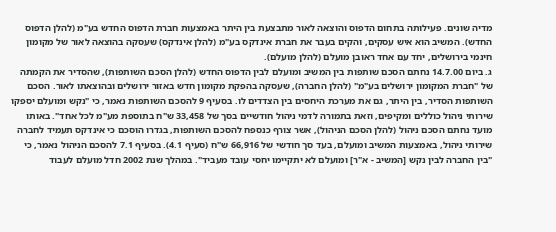מדיה שונים. פעילותה בתחום הדפוס והוצאה לאור מתבצעת בין היתר באמצעות חברת הדפוס החדש בע"מ (להלן הדפוס החדש). המשיב הוא איש עסקים, והקים בעבר את חברת אינדקס בע"מ (להלן אינדקס) שעסקה בהוצאה לאור של מקומון חינמי בירושלים, יחד עם אחד ראובן מועלם (להלן מועלם).
ג. ביום 14.7.00 נחתם הסכם שותפות בין המשיב ומועלם לבין הדפוס החדש (להלן הסכם השותפות), שהסדיר את הקמתה של "חברת המקומון ירושלים בע"מ" (להלן החברה), שעסקה בהפקת מקומון חדש באזור ירושלים ובהוצאתו לאור. הסכם השותפות הסדיר, בין היתר, גם את מערכת היחסים בין הצדדים לו. בסעיף 9 להסכם השותפות נאמר, כי "נקש ומועלם יספקו שירותי ניהול כוללים ומקיפים, וזאת בתמורה לדמי ניהול חודשיים בסך של 33,458 ש"ח בתוספת מע"מ לכל אחד". באותו מועד נחתם הסכם ניהול (להלן הסכם הניהול), אשר צורף כנספח להסכם השותפות, בגדרו הוסכם כי אינדקס תעמיד לחברה שירותי ניהול, באמצעות המשיב ומועלם, בעד סך חודשי של 66,916 ש"ח (סעיף 4.1). בסעיף 7.1 להסכם הניהול נאמר, כי "בין החברה לבין נקש [המשיב - א"ר] ומועלם לא יתקיימו יחסי עובד מעביד". במהלך שנת 2002 חדל מועלם לעבוד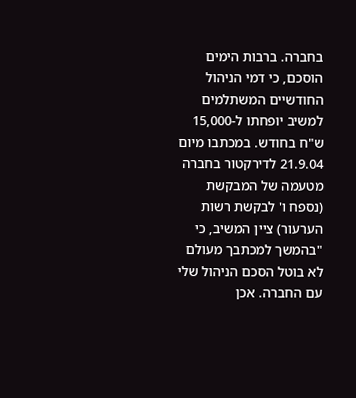בחברה. ברבות הימים הוסכם, כי דמי הניהול החודשיים המשתלמים למשיב יופחתו ל-15,000 ש"ח בחודש. במכתבו מיום 21.9.04 לדירקטור בחברה מטעמה של המבקשת (נספח ו' לבקשת רשות הערעור) ציין המשיב, כי "בהמשך למכתבך מעולם לא בוטל הסכם הניהול שלי עם החברה. אכן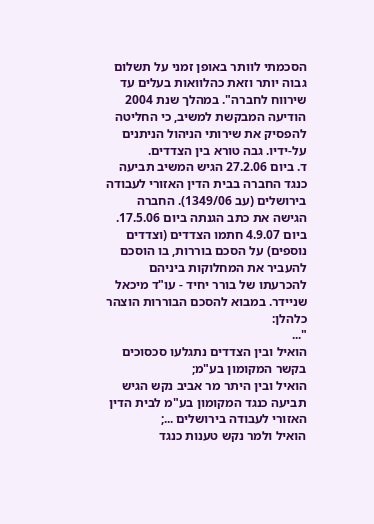הסכמתי לוותר באופן זמני על תשלום גבוה יותר וזאת כהלוואות בעלים עד שירווח לחברה". במהלך שנת 2004 הודיעה המבקשת למשיב, כי החליטה להפסיק את שירותי הניהול הניתנים על-ידיו. גבה טורא בין הצדדים.
ד. ביום 27.2.06 הגיש המשיב תביעה כנגד החברה בבית הדין האזורי לעבודה בירושלים (עב 1349/06). החברה הגישה את כתב הגנתה ביום 17.5.06. ביום 4.9.07 חתמו הצדדים (וצדדים נוספים) על הסכם בוררות, בו הוסכם להעביר את המחלוקות ביניהם להכרעתו של בורר יחיד - עו"ד מיכאל שניידר. במבוא להסכם הבוררות הוצהר כלהלן:
"...
הואיל ובין הצדדים נתגלעו סכסוכים בקשר המקומון בע"מ;
הואיל ובין היתר מר אביב נקש הגיש תביעה כנגד המקומון בע"מ לבית הדין האזורי לעבודה בירושלים ...;
הואיל ולמר נקש טענות כנגד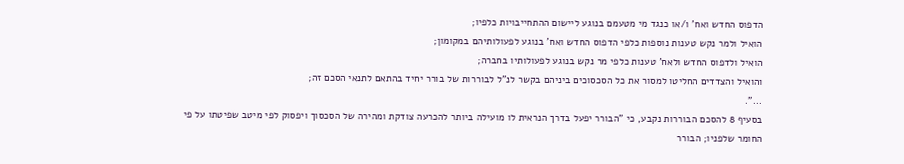הדפוס החדש ואח' ו/או כנגד מי מטעמם בנוגע ליישום ההתחייבויות כלפיו;
הואיל ולמר נקש טענות נוספות כלפי הדפוס החדש ואח' בנוגע לפעולותיהם במקומון;
הואיל ולדפוס החדש ולאח' טענות כלפי מר נקש בנוגע לפעולותיו בחברה;
והואיל והצדדים החליטו למסור את כל הסכסוכים ביניהם בקשר לנ"ל לבוררות של בורר יחיד בהתאם לתנאי הסכם זה;
...".
בסעיף 8 להסכם הבוררות נקבע, כי "הבורר יפעל בדרך הנראית לו מועילה ביותר להכרעה צודקת ומהירה של הסכסוך ויפסוק לפי מיטב שפיטתו על פי החומר שלפניו; הבורר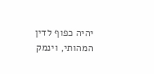יהיה כפוף לדין המהותי, וינמק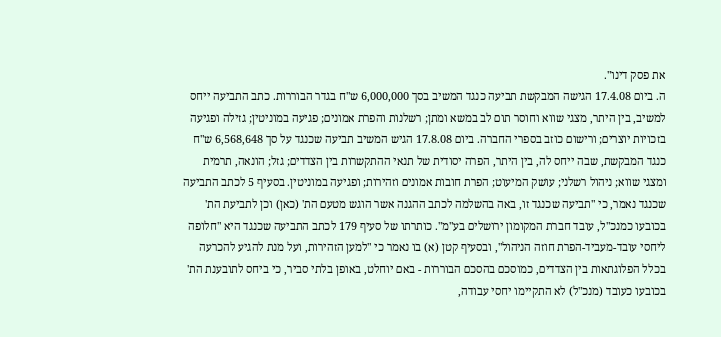את פסק דינו".
ה. ביום 17.4.08 הגישה המבקשת תביעה כנגד המשיב בסך 6,000,000 ש"ח בגדר הבוררות. כתב התביעה ייחס למשיב, בין היתר, מצגי שווא וחוסר תום לב במשא ומתן; רשלנות והפרת אמונים; פגיעה במוניטין; גזילה ופגיעה בזכויות יוצרים; ורישום כוזב בספרי החברה. ביום 17.8.08 הגיש המשיב תביעה שכנגד על סך 6,568,648 ש"ח כנגד המבקשת, שבה ייחס לה, בין היתר, הפרה יסודית של תנאי ההתקשרות בין הצדדים; גזל; הונאה, תרמית ומצגי שווא; ניהול רשלני; עושק המיעוט; הפרת חובות אמונים וזהירות; ופגיעה במוניטין. בסעיף 5 לכתב התביעה שכנגד נאמר, כי "תביעה שכנגד זו, באה בהשלמה לכתב ההגנה אשר הוגש מטעם הת' (כאן) וכן לתביעת הת' בכובעו כמנכ"ל, עובד חברת המקומון ירושלים בע"מ". כותרתו של סעיף 179 לכתב התביעה שכנגד היא "חלופה ליחסי עובד-מעביד-הפרת חוזה הניהול", ובסעיף קטן (א) בו נאמר כי "למען הזהירות, ועל מנת להגיע להכרעה בכלל הפלוגתאות בין הצדדים, כמוסכם בהסכם הבוררות - באם יוחלט, באופן בלתי סביר, כי ביחס לתובענת הת' בכובעו כעובד (מנכ"ל) לא התקיימו יחסי עבודה,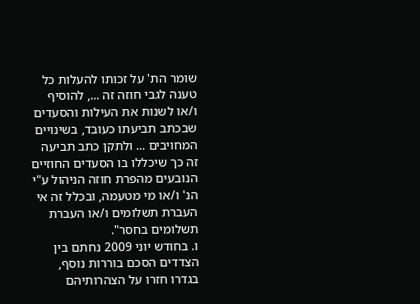שומר הת' על זכותו להעלות כל טענה לגבי חוזה זה ..., להוסיף ו/או לשנות את העילות והסעדים שבכתב תביעתו כעובד, בשינויים המחויבים ... ולתקן כתב תביעה זה כך שיכללו בו הסעדים החוזיים הנובעים מהפרת חוזה הניהול ע"י הנ' ו/או מי מטעמה, ובכלל זה אי העברת תשלומים ו/או העברת תשלומים בחסר".
ו. בחודש יוני 2009 נחתם בין הצדדים הסכם בוררות נוסף, בגדרו חזרו על הצהרותיהם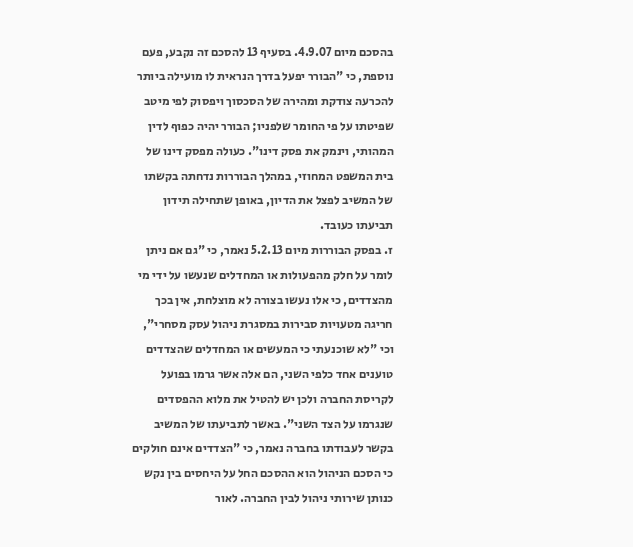בהסכם מיום 4.9.07. בסעיף 13 להסכם זה נקבע, פעם נוספת, כי "הבורר יפעל בדרך הנראית לו מועילה ביותר להכרעה צודקת ומהירה של הסכסוך ויפסוק לפי מיטב שפיטתו על פי החומר שלפניו; הבורר יהיה כפוף לדין המהותי, וינמק את פסק דינו". כעולה מפסק דינו של בית המשפט המחוזי, במהלך הבוררות נדחתה בקשתו של המשיב לפצל את הדיון, באופן שתחילה תידון תביעתו כעובד.
ז. בפסק הבוררות מיום 5.2.13 נאמר, כי "גם אם ניתן לומר על חלק מהפעולות או המחדלים שנעשו על ידי מי מהצדדים, כי אלו נעשו בצורה לא מוצלחת, אין בכך חריגה מטעויות סבירות במסגרת ניהול עסק מסחרי", וכי "לא שוכנעתי כי המעשים או המחדלים שהצדדים טוענים אחד כלפי השני, הם אלה אשר גרמו בפועל לקריסת החברה ולכן יש להטיל את מלוא ההפסדים שנגרמו על הצד השני". באשר לתביעתו של המשיב בקשר לעבודתו בחברה נאמר, כי "הצדדים אינם חולקים כי הסכם הניהול הוא ההסכם החל על היחסים בין נקש כנותן שירותי ניהול לבין החברה. לאור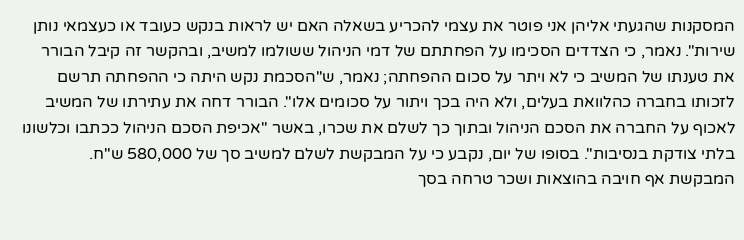המסקנות שהגעתי אליהן אני פוטר את עצמי להכריע בשאלה האם יש לראות בנקש כעובד או כעצמאי נותן שירות". נאמר, כי הצדדים הסכימו על הפחתתם של דמי הניהול ששולמו למשיב, ובהקשר זה קיבל הבורר את טענתו של המשיב כי לא ויתר על סכום ההפחתה; נאמר, ש"הסכמת נקש היתה כי ההפחתה תרשם לזכותו בחברה כהלוואת בעלים, ולא היה בכך ויתור על סכומים אלו". הבורר דחה את עתירתו של המשיב לאכוף על החברה את הסכם הניהול ובתוך כך לשלם את שכרו, באשר "אכיפת הסכם הניהול ככתבו וכלשונו בלתי צודקת בנסיבות". בסופו של יום, נקבע כי על המבקשת לשלם למשיב סך של 580,000 ש"ח. המבקשת אף חויבה בהוצאות ושכר טרחה בסך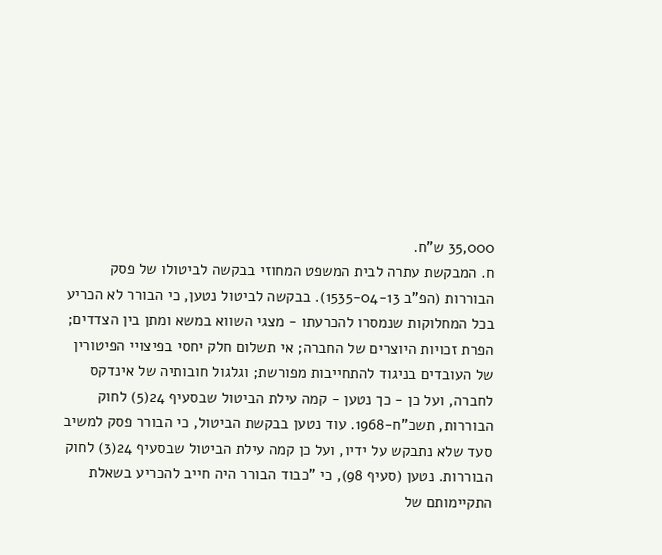35,000 ש"ח.
ח. המבקשת עתרה לבית המשפט המחוזי בבקשה לביטולו של פסק הבוררות (הפ"ב 1535-04-13). בבקשה לביטול נטען, כי הבורר לא הכריע בכל המחלוקות שנמסרו להכרעתו - מצגי השווא במשא ומתן בין הצדדים; הפרת זכויות היוצרים של החברה; אי תשלום חלק יחסי בפיצויי הפיטורין של העובדים בניגוד להתחייבות מפורשת; וגלגול חובותיה של אינדקס לחברה, ועל כן - כך נטען - קמה עילת הביטול שבסעיף 24(5) לחוק הבוררות, תשכ"ח-1968. עוד נטען בבקשת הביטול, כי הבורר פסק למשיב סעד שלא נתבקש על ידיו, ועל כן קמה עילת הביטול שבסעיף 24(3) לחוק הבוררות. נטען (סעיף 98), כי "כבוד הבורר היה חייב להכריע בשאלת התקיימותם של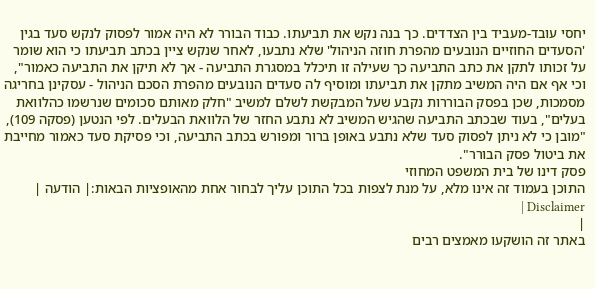יחסי עובד-מעביד בין הצדדים. כך בנה נקש את תביעתו. כבוד הבורר לא היה אמור לפסוק לנקש סעד בגין 'הסעדים החוזיים הנובעים מהפרת חוזה הניהול' שלא נתבעו, לאחר שנקש ציין בכתב תביעתו כי הוא שומר על זכותו לתקן את כתב התביעה כך שעילה זו תיכלל במסגרת התביעה - אך לא תיקן את התביעה כאמור", וכי אף אם היה המשיב מתקן את תביעתו ומוסיף לה סעדים הנובעים מהפרת הסכם הניהול - עסקינן בחריגה מסמכות, שכן בפסק הבוררות נקבע שעל המבקשת לשלם למשיב "חלק מאותם סכומים שנרשמו כהלוואת בעלים", בעוד שבכתב התביעה שהגיש המשיב לא נתבע החזר של הלוואת הבעלים. לפי הנטען (פסקה 109), "מובן כי לא ניתן לפסוק סעד שלא נתבע באופן ברור ומפורש בכתב התביעה, וכי פסיקת סעד כאמור מחייבת את ביטול פסק הבורר".
פסק דינו של בית המשפט המחוזי
התוכן בעמוד זה אינו מלא, על מנת לצפות בכל התוכן עליך לבחור אחת מהאופציות הבאות:| הודעה | Disclaimer |
|
באתר זה הושקעו מאמצים רבים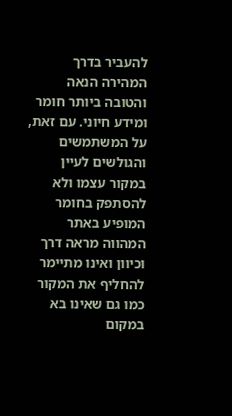להעביר בדרך המהירה הנאה והטובה ביותר חומר ומידע חיוני. עם זאת, על המשתמשים והגולשים לעיין במקור עצמו ולא להסתפק בחומר המופיע באתר המהווה מראה דרך וכיוון ואינו מתיימר להחליף את המקור כמו גם שאינו בא במקום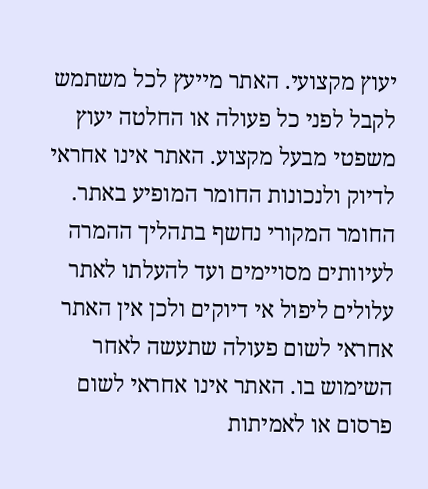יעוץ מקצועי. האתר מייעץ לכל משתמש לקבל לפני כל פעולה או החלטה יעוץ משפטי מבעל מקצוע. האתר אינו אחראי לדיוק ולנכונות החומר המופיע באתר. החומר המקורי נחשף בתהליך ההמרה לעיוותים מסויימים ועד להעלתו לאתר עלולים ליפול אי דיוקים ולכן אין האתר אחראי לשום פעולה שתעשה לאחר השימוש בו. האתר אינו אחראי לשום פרסום או לאמיתות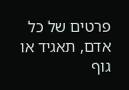פרטים של כל אדם, תאגיד או גוף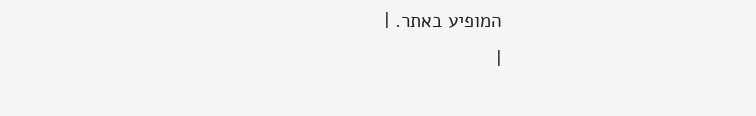המופיע באתר. |
|